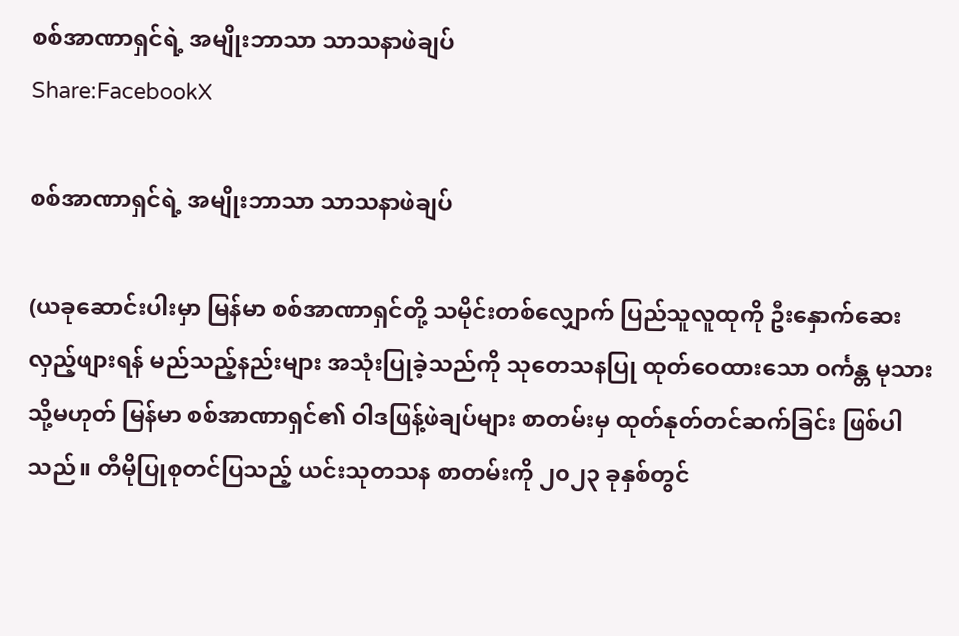စစ်အာဏာရှင်ရဲ့ အမျိုးဘာသာ သာသနာဖဲချပ်
Share:FacebookX

စစ်အာဏာရှင်ရဲ့ အမျိုးဘာသာ သာသနာဖဲချပ်

(ယခုဆောင်းပါးမှာ မြန်မာ စစ်အာဏာရှင်တို့ သမိုင်းတစ်လျှောက် ပြည်သူလူထုကို ဦးနှောက်ဆေး လှည့်ဖျားရန် မည်သည့်နည်းများ အသုံးပြုခဲ့သည်ကို သုတေသနပြု ထုတ်ဝေထားသော ဝင်္ကန္တ မုသား သို့မဟုတ် မြန်မာ စစ်အာဏာရှင်၏ ဝါဒဖြန့်ဖဲချပ်များ စာတမ်းမှ ထုတ်နုတ်တင်ဆက်ခြင်း ဖြစ်ပါသည်။ တီမိုပြုစုတင်ပြသည့် ယင်းသုတသန စာတမ်းကို ၂၀၂၃ ခုနှစ်တွင်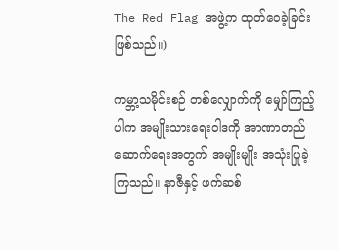The Red Flag အဖွဲ့က ထုတ်ဝေခဲ့ခြင်းဖြစ်သည်။)

ကမ္ဘာ့သမိုင်းစဉ် တစ်လျှောက်ကို မျှော်ကြည့်ပါက အမျိုးသားရေးဝါဒကို အာဏာတည်ဆောက်ရေးအတွက် အမျိုးမျိုး အသုံးပြုခဲ့ကြသည်။ နာဇီနှင့် ဖက်ဆစ်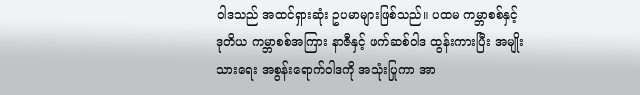ဝါဒသည် အထင်ရှားဆုံး ဥပမာများဖြစ်သည်။ ပထမ ကမ္ဘာစစ်နှင့် ဒုတိယ ကမ္ဘာစစ်အကြား နာဇီနှင့် ဖက်ဆစ်ဝါဒ ထွန်းကားပြီး အမျိုးသားရေး အစွန်းရောက်ဝါဒကို အသုံးပြုကာ အာ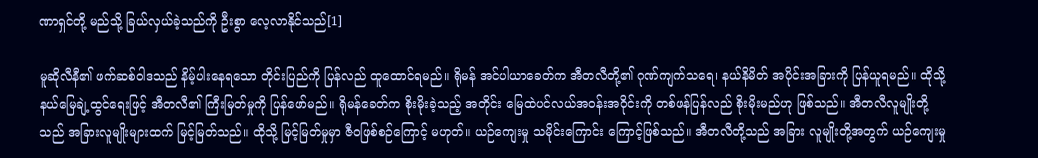ဏာရှင်တို့ မည်သို့ ခြယ်လှယ်ခဲ့သည်ကို ဦးစွာ လေ့လာနိုင်သည်[1]

မူဆိုလီနီ၏ ဖက်ဆစ်ဝါဒသည် နိမ့်ပါးနေရသော တိုင်းပြည်ကို ပြန်လည် ထူထောင်ရမည်။ ရိုမန် အင်ပါယာခေတ်က အီတလီတို့၏ ဂုဏ်ကျက်သရေ၊ နယ်နိမိတ် အပိုင်းအခြားကို ပြန်ယူရမည်။ ထိုသို့ နယ်မြေချဲ့ထွင်ရေးဖြင့် အီတလီ၏ ကြီးမြတ်မှုကို ပြန်ဖော်မည်။ ရိုမန်ခေတ်က စိုးမိုးခဲ့သည့် အတိုင်း မြေထဲပင်လယ်အဝန်းအဝိုင်းကို တစ်ဖန်ပြန်လည် စိုးမိုးမည်ဟု ဖြစ်သည်။ အီတလီလူမျိုးတို့သည် အခြားလူမျိုးများထက် မြင့်မြတ်သည်။ ထိုသို့ မြင့်မြတ်မှုမှာ ဇီ၀ဖြစ်စဉ်ကြောင့် မဟုတ်။ ယဉ်ကျေးမှု သမိုင်းကြောင်း ကြောင့်ဖြစ်သည်။ အီတလီတို့သည် အခြား လူမျိုးတို့အတွက် ယဉ်ကျေးမှု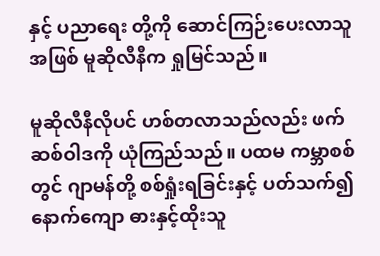နှင့် ပညာရေး တို့ကို ဆောင်ကြဉ်းပေးလာသူ အဖြစ် မူဆိုလီနီက ရှုမြင်သည်။

မူဆိုလီနီလိုပင် ဟစ်တလာသည်လည်း ဖက်ဆစ်ဝါဒကို ယုံကြည်သည်။ ပထမ ကမ္ဘာစစ်တွင် ဂျာမန်တို့ စစ်ရှုံးရခြင်းနှင့် ပတ်သက်၍ နောက်ကျော ဓားနှင့်ထိုးသူ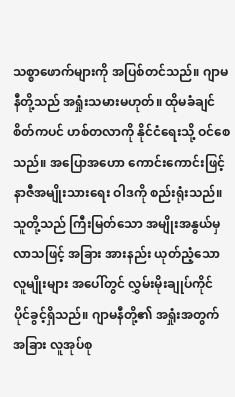သစ္စာဖောက်များကို အပြစ်တင်သည်။ ဂျာမနီတို့သည် အရှုံးသမားမဟုတ်။ ထိုမခံချင်စိတ်ကပင် ဟစ်တလာကို နိုင်ငံရေးသို့ ဝင်စေသည်။ အပြောအဟော ကောင်းကောင်းဖြင့် နာဇီအမျိုးသားရေး ဝါဒကို စည်းရုံးသည်။ သူတို့သည် ကြီးမြတ်သော အမျိုးအနွယ်မှ လာသဖြင့် အခြား အားနည်း ယုတ်ညံ့သော လူမျိုးများ အပေါ်တွင် လွှမ်းမိုးချုပ်ကိုင် ပိုင်ခွင့်ရှိသည်။ ဂျာမနီတို့၏ အရှုံးအတွက် အခြား လူအုပ်စု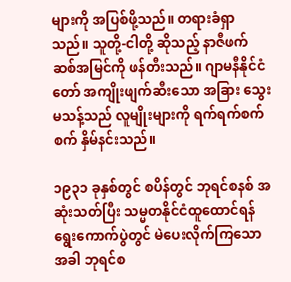များကို အပြစ်ဖို့သည်။ တရားခံရှာသည်။ သူတို့-ငါတို့ ဆိုသည့် နာဇီဖက်ဆစ်အမြင်ကို ဖန်တီးသည်။ ဂျာမနီနိုင်ငံတော် အကျိုးဖျက်ဆီးသော အခြား သွေးမသန့်သည် လူမျိုးများကို ရက်ရက်စက်စက် နှိမ်နင်းသည်။

၁၉၃၁ ခုနှစ်တွင် စပိန်တွင် ဘုရင်စနစ် အဆုံးသတ်ပြီး သမ္မတနိုင်ငံထူထောင်ရန် ရွေးကောက်ပွဲတွင် မဲပေးလိုက်ကြသော အခါ ဘုရင်စ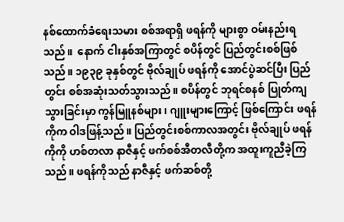နစ်ထောက်ခံရေးသမား စစ်အရာရှိ ဖရန်ကို များစွာ ဝမ်းနည်းရသည်။  နောက် ငါးနှစ်အကြာတွင် စပိန်တွင် ပြည်တွင်းစစ်ဖြစ်သည်။ ၁၉၃၉ ခုနှစ်တွင် ဗိုလ်ချုပ် ဖရန်ကို အောင်ပွဲဆင်ပြီး ပြည်တွင်း စစ်အဆုံးသတ်သွားသည်။ စပိန်တွင် ဘုရင်စနစ် ပြုတ်ကျသွားခြင်းမှာ ကွန်မြူနစ်များ၊ ဂျူးများကြောင့် ဖြစ်ကြောင်း ဖရန်ကိုက ဝါဒဖြန့်သည်။ ပြည်တွင်းစစ်ကာလအတွင်း ဗိုလ်ချုပ် ဖရန်ကိုကို ဟစ်တလာ နာဇီနှင့် ဖက်စစ်အီတလီတို့က အထူးကူညီခဲ့ကြသည်။ ဖရန်ကိုသည် နာဇီနှင့် ဖက်ဆစ်တို့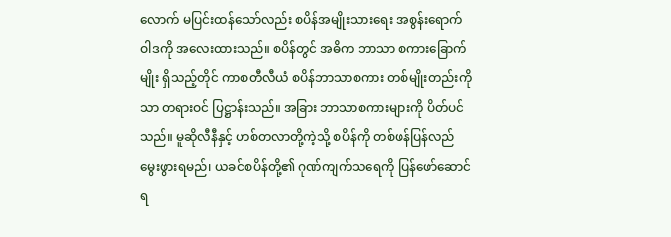လောက် မပြင်းထန်သော်လည်း စပိန်အမျိုးသားရေး အစွန်းရောက် ဝါဒကို အလေးထားသည်။ စပိန်တွင် အဓိက ဘာသာ စကားခြောက်မျိုး ရှိသည့်တိုင် ကာစတီလီယံ စပိန်ဘာသာစကား တစ်မျိုးတည်းကိုသာ တရားဝင် ပြဋ္ဌာန်းသည်။ အခြား ဘာသာစကားများကို ပိတ်ပင်သည်။ မူဆိုလီနီနှင့် ဟစ်တလာတို့ကဲ့သို့ စပိန်ကို တစ်ဖန်ပြန်လည် မွေးဖွားရမည်၊ ယခင်စပိန်တို့၏ ဂုဏ်ကျက်သရေကို ပြန်ဖော်ဆောင်ရ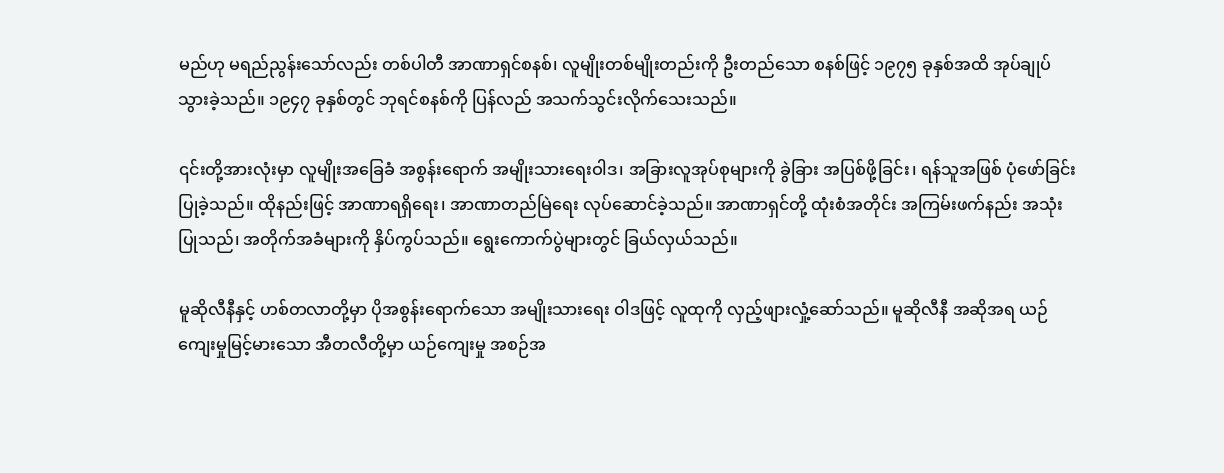မည်ဟု မရည်ညွန်းသော်လည်း တစ်ပါတီ အာဏာရှင်စနစ်၊ လူမျိုးတစ်မျိုးတည်းကို ဦးတည်သော စနစ်ဖြင့် ၁၉၇၅ ခုနှစ်အထိ အုပ်ချုပ်သွားခဲ့သည်။ ၁၉၄၇ ခုနှစ်တွင် ဘုရင်စနစ်ကို ပြန်လည် အသက်သွင်းလိုက်သေးသည်။

၎င်းတို့အားလုံးမှာ လူမျိုးအခြေခံ အစွန်းရောက် အမျိုးသားရေးဝါဒ၊ အခြားလူအုပ်စုများကို ခွဲခြား အပြစ်ဖို့ခြင်း၊ ရန်သူအဖြစ် ပုံဖော်ခြင်း ပြုခဲ့သည်။ ထိုနည်းဖြင့် အာဏာရရှိရေး၊ အာဏာတည်မြဲရေး လုပ်ဆောင်ခဲ့သည်။ အာဏာရှင်တို့ ထုံးစံအတိုင်း အကြမ်းဖက်နည်း အသုံးပြုသည်၊ အတိုက်အခံများကို နှိပ်ကွပ်သည်။ ရွေးကောက်ပွဲများတွင် ခြယ်လှယ်သည်။

မူဆိုလီနီနှင့် ဟစ်တလာတို့မှာ ပိုအစွန်းရောက်သော အမျိုးသားရေး ဝါဒဖြင့် လူထုကို လှည့်ဖျားလှုံ့ဆော်သည်။ မူဆိုလီနီ အဆိုအရ ယဉ်ကျေးမှုမြင့်မားသော အီတလီတို့မှာ ယဉ်ကျေးမှု အစဉ်အ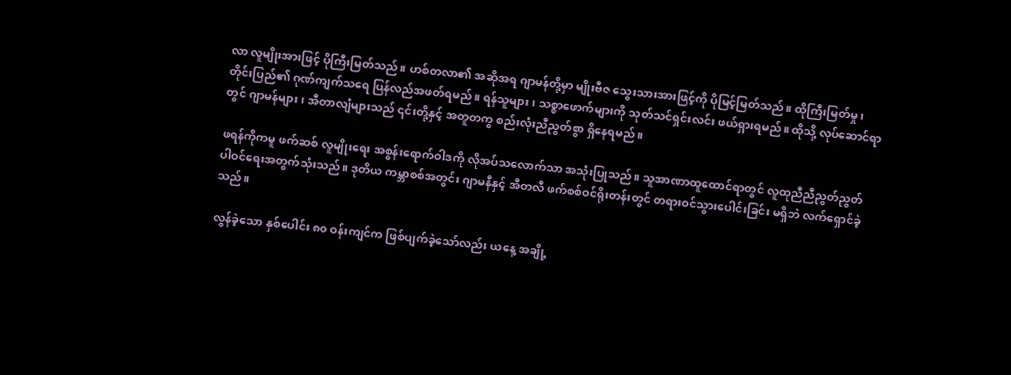လာ လူမျိုးအားဖြင့် ပိုကြီးမြတ်သည်။ ဟစ်တလာ၏ အဆိုအရ ဂျာမန်တို့မှာ မျိုးဗီဇ သွေးသားအားဖြင့်ကို ပိုမြင့်မြတ်သည်။ ထိုကြီးမြတ်မှု၊ တိုင်းပြည်၏ ဂုဏ်ကျက်သရေ ပြန်လည်အဖတ်ရမည်။ ရန်သူများ၊ သစ္စာဖောက်များကို သုတ်သင်ရှင်းလင်း ဖယ်ရှားရမည်။ ထိုသို့ လုပ်ဆောင်ရာတွင် ဂျာမန်များ၊ အီတာလျံများသည် ၎င်းတို့နှင့် အတူတကွ စည်းလုံးညီညွတ်စွာ ရှိနေရမည်။

ဖရန်ကိုကမူ ဖက်ဆစ် လူမျိုးရေး အစွန်းရောက်ဝါဒကို လိုအပ်သလောက်သာ အသုံးပြုသည်။ သူအာဏာထူထောင်ရာတွင် လူထုညီညီညွတ်ညွတ် ပါဝင်ရေးအတွက်သုံးသည်။ ဒုတိယ ကမ္ဘာစစ်အတွင်း ဂျာမနီနှင့် အီတလီ ဖက်စစ်ဝင်ရိုးတန်းတွင် တရားဝင်သွားပေါင်းခြင်း မရှိဘဲ လက်ရှောင်ခဲ့သည်။

လွန်ခဲ့သော နှစ်ပေါင်း ၈၀ ဝန်းကျင်က ဖြစ်ပျက်ခဲ့သော်လည်း ယနေ့ အချို့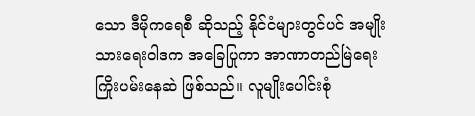သော ဒီမိုကရေစီ ဆိုသည့် နိုင်ငံများတွင်ပင် အမျိုးသားရေးဝါဒက အခြေပြုကာ အာဏာတည်မြဲရေး ကြိုးပမ်းနေဆဲ ဖြစ်သည်။ လူမျိုးပေါင်းစုံ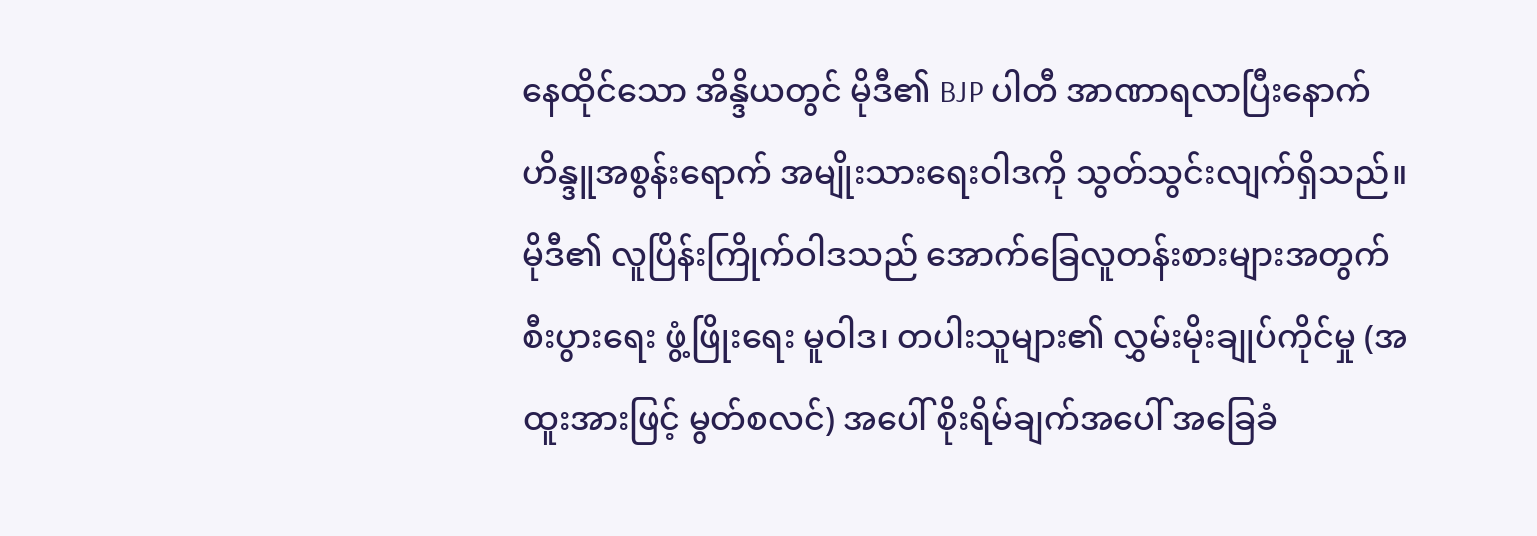နေထိုင်သော အိန္ဒိယတွင် မိုဒီ၏ BJP ပါတီ အာဏာရလာပြီးနောက် ဟိန္ဒူအစွန်းရောက် အမျိုးသားရေးဝါဒကို သွတ်သွင်းလျက်ရှိသည်။ မိုဒီ၏ လူပြိန်းကြိုက်ဝါဒသည် အောက်ခြေလူတန်းစားများအတွက် စီးပွားရေး ဖွံ့ဖြိုးရေး မူဝါဒ၊ တပါးသူများ၏ လွှမ်းမိုးချုပ်ကိုင်မှု (အထူးအားဖြင့် မွတ်စလင်) အပေါ် စိုးရိမ်ချက်အပေါ် အခြေခံ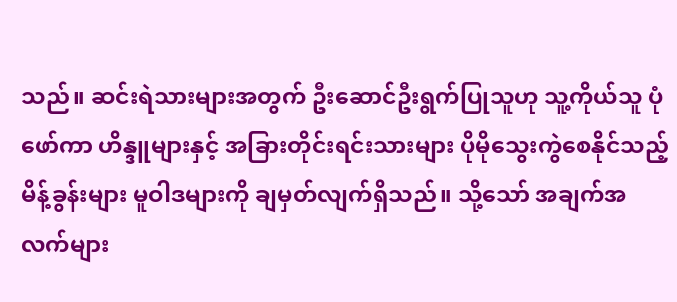သည်။ ဆင်းရဲသားများအတွက် ဦးဆောင်ဦးရွက်ပြုသူဟု သူ့ကိုယ်သူ ပုံဖော်ကာ ဟိန္ဒူများနှင့် အခြားတိုင်းရင်းသားများ ပိုမိုသွေးကွဲစေနိုင်သည့် မိန့်ခွန်းများ မူဝါဒများကို ချမှတ်လျက်ရှိသည်။ သို့သော် အချက်အလက်များ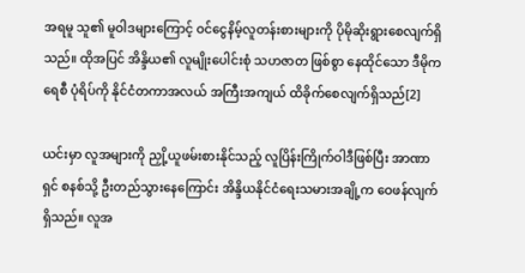အရမူ သူ၏ မူဝါဒများကြောင့် ဝင်ငွေနိမ့်လူတန်းစားများကို ပိုမိုဆိုးရွားစေလျက်ရှိသည်။ ထိုအပြင် အိန္ဒိယ၏ လူမျိုးပေါင်းစုံ သဟဇာတ ဖြစ်စွာ နေထိုင်သော ဒီမိုကရေစီ ပုံရိပ်ကို နိုင်ငံတကာအလယ် အကြီးအကျယ် ထိခိုက်စေလျက်ရှိသည်[2]

ယင်းမှာ လူအများကို ညှို့ယူဖမ်းစားနိုင်သည့် လူပြိန်းကြိုက်ဝါဒီဖြစ်ပြီး အာဏာရှင် စနစ်သို့ ဦးတည်သွားနေကြောင်း အိန္ဒိယနိုင်ငံရေးသမားအချို့က ဝေဖန်လျက်ရှိသည်။ လူအ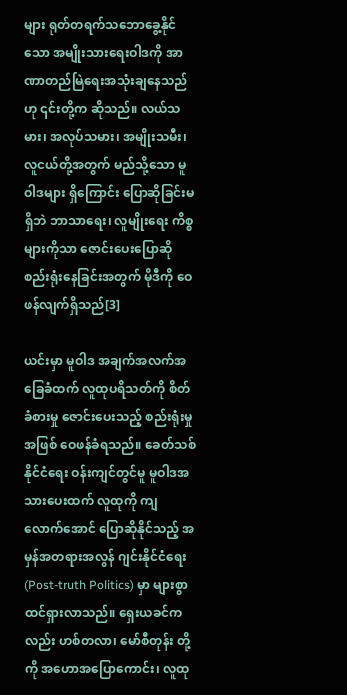များ ရုတ်တရက်သဘောခွေ့နိုင်သော အမျိုးသားရေးဝါဒကို အာဏာတည်မြဲရေးအသုံးချနေသည်ဟု ၎င်းတို့က ဆိုသည်။ လယ်သမား၊ အလုပ်သမား၊ အမျိုးသမီး၊ လူငယ်တို့အတွက် မည်သို့သော မူဝါဒများ ရှိကြောင်း ပြောဆိုခြင်းမရှိဘဲ ဘာသာရေး၊ လူမျိုးရေး ကိစ္စများကိုသာ ဇောင်းပေးပြောဆိုစည်းရုံးနေခြင်းအတွက် မိုဒီကို ဝေဖန်လျက်ရှိသည်[3]

ယင်းမှာ မူဝါဒ အချက်အလက်အခြေခံထက် လူထုပရိသတ်ကို စိတ်ခံစားမှု ဇောင်းပေးသည့် စည်းရုံးမှု အဖြစ် ဝေဖန်ခံရသည်။ ခေတ်သစ်နိုင်ငံရေး ဝန်းကျင်တွင်မူ မူဝါဒအသားပေးထက် လူထုကို ကျလောက်အောင် ပြောဆိုနိုင်သည့် အမှန်အတရားအလွန် ဂျင်းနိုင်ငံရေး (Post-truth Politics) မှာ များစွာ ထင်ရှားလာသည်။ ရှေးယခင်ကလည်း ဟစ်တလာ၊ မော်စီတုန်း တို့ကို အဟောအပြောကောင်း၊ လူထု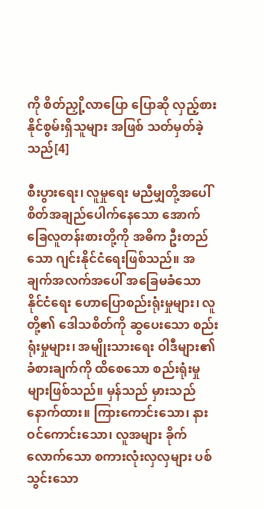ကို စိတ်ညှို့လာပြော ပြောဆို လှည့်စားနိုင်စွမ်းရှိသူများ အဖြစ် သတ်မှတ်ခဲ့သည်[4]

စီးပွားရေး၊ လူမှုရေး မညီမျှတို့အပေါ် စိတ်အချည်ပေါက်နေသော အောက်ခြေလူတန်းစားတို့ကို အဓိက ဦးတည်သော ဂျင်းနိုင်ငံရေးဖြစ်သည်။ အချက်အလက်အပေါ် အခြေမခံသော နိုင်ငံရေး ဟောပြောစည်းရုံးမှုများ၊ လူတို့၏ ဒေါသစိတ်ကို ဆွပေးသော စည်းရုံးမှုများ၊ အမျိုးသားရေး ဝါဒီများ၏ ခံစားချက်ကို ထိစေသော စည်းရုံးမှုများဖြစ်သည်။ မှန်သည် မှားသည် နောက်ထား။ ကြားကောင်းသော၊ နားဝင်ကောင်းသော၊ လူအများ ခိုက်လောက်သော စကားလုံးလှလှများ ပစ်သွင်းသော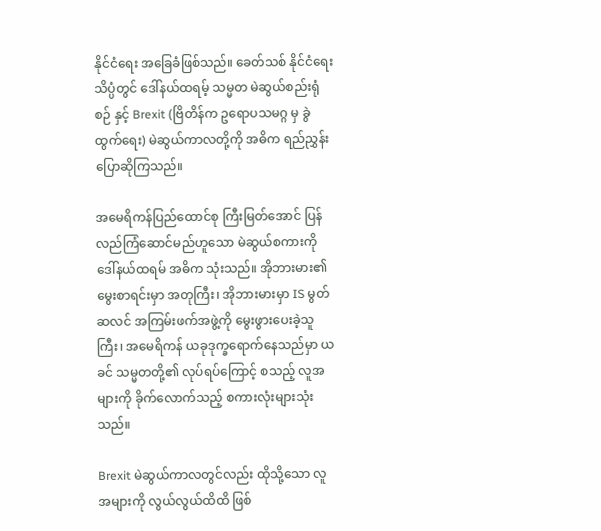နိုင်ငံရေး အခြေခံဖြစ်သည်။ ခေတ်သစ် နိုင်ငံရေး သိပ္ပံတွင် ဒေါ်နယ်ထရမ့် သမ္မတ မဲဆွယ်စည်းရုံစဉ် နှင့် Brexit (ဗြိတိန်က ဥရောပသမဂ္ဂ မှ ခွဲထွက်ရေး) မဲဆွယ်ကာလတို့ကို အဓိက ရည်ညွှန်းပြောဆိုကြသည်။

အမေရိကန်ပြည်ထောင်စု ကြီးမြတ်အောင် ပြန်လည်ကြံဆောင်မည်ဟူသော မဲဆွယ်စကားကို  ဒေါ်နယ်ထရမ် အဓိက သုံးသည်။ အိုဘားမား၏ မွေးစာရင်းမှာ အတုကြီး၊ အိုဘားမားမှာ IS မွတ်ဆလင် အကြမ်းဖက်အဖွဲ့ကို မွေးဖွားပေးခဲ့သူကြီး၊ အမေရိကန် ယခုဒုက္ခရောက်နေသည်မှာ ယခင် သမ္မတတို့၏ လုပ်ရပ်ကြောင့် စသည့် လူအများကို ခိုက်လောက်သည့် စကားလုံးများသုံးသည်။

Brexit မဲဆွယ်ကာလတွင်လည်း ထိုသို့သော လူအများကို လွယ်လွယ်ထိထိ ဖြစ်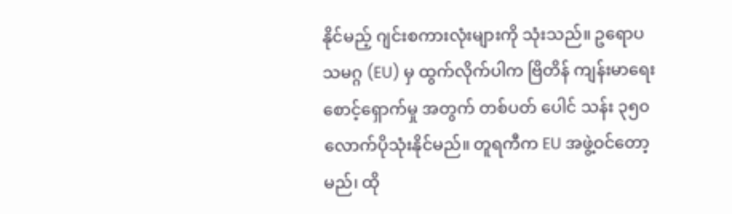နိုင်မည့် ဂျင်းစကားလုံးများကို သုံးသည်။ ဥရောပ သမဂ္ဂ (EU) မှ ထွက်လိုက်ပါက ဗြိတိန် ကျန်းမာရေး စောင့်ရှောက်မှု အတွက် တစ်ပတ် ပေါင် သန်း ၃၅၀ လောက်ပိုသုံးနိုင်မည်။ တူရကီက EU အဖွဲ့ဝင်တော့မည်၊ ထို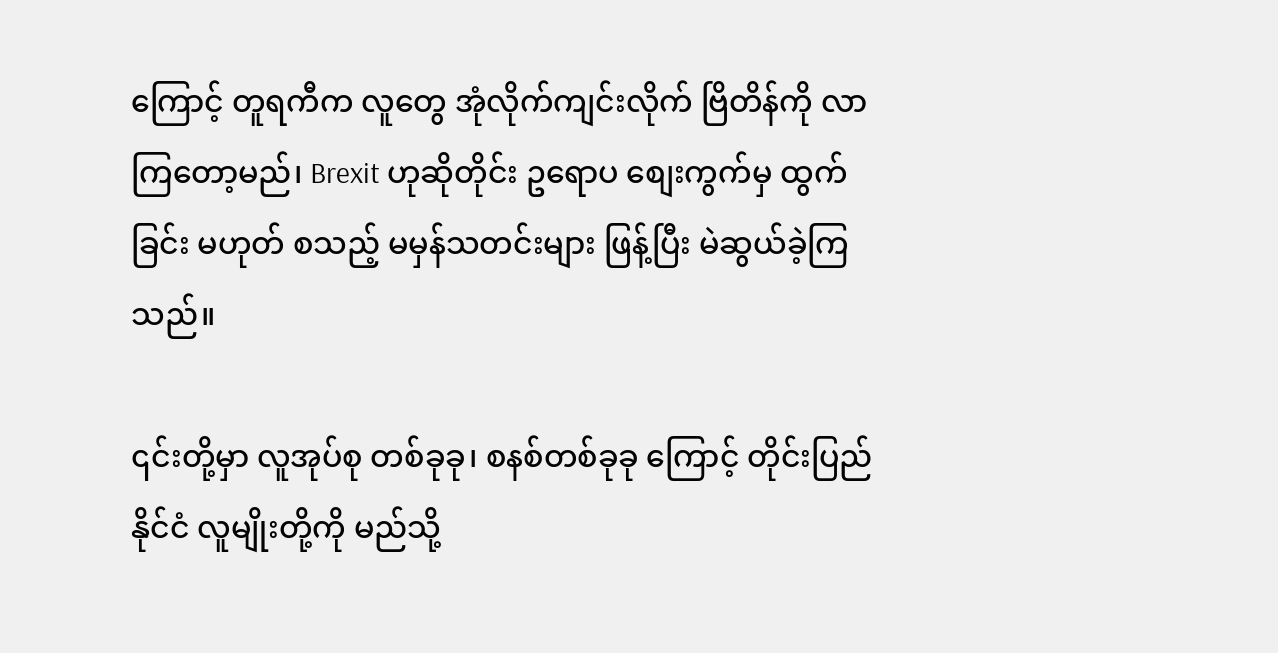ကြောင့် တူရကီက လူတွေ အုံလိုက်ကျင်းလိုက် ဗြိတိန်ကို လာကြတော့မည်၊ Brexit ဟုဆိုတိုင်း ဥရောပ စျေးကွက်မှ ထွက်ခြင်း မဟုတ် စသည့် မမှန်သတင်းများ ဖြန့်ပြီး မဲဆွယ်ခဲ့ကြသည်။

၎င်းတို့မှာ လူအုပ်စု တစ်ခုခု၊ စနစ်တစ်ခုခု ကြောင့် တိုင်းပြည်နိုင်ငံ လူမျိုးတို့ကို မည်သို့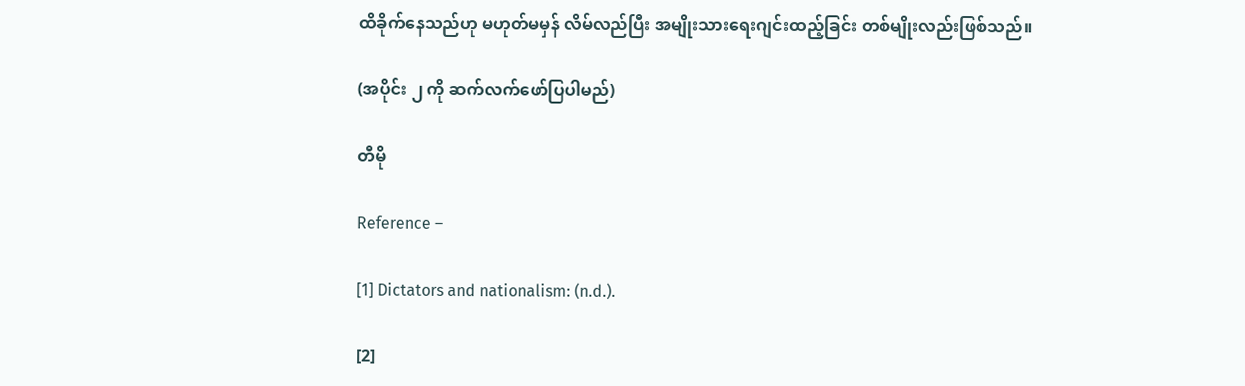ထိခိုက်နေသည်ဟု မဟုတ်မမှန် လိမ်လည်ပြီး အမျိုးသားရေးဂျင်းထည့်ခြင်း တစ်မျိုးလည်းဖြစ်သည်။

(အပိုင်း ၂ ကို ဆက်လက်ဖော်ပြပါမည်)

တီမို

Reference –

[1] Dictators and nationalism: (n.d.).

[2]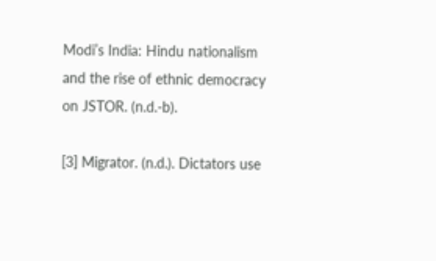Modi’s India: Hindu nationalism and the rise of ethnic democracy on JSTOR. (n.d.-b).

[3] Migrator. (n.d.). Dictators use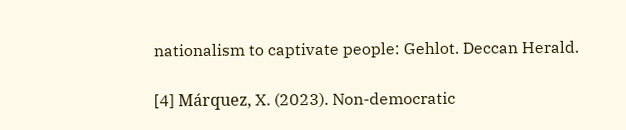nationalism to captivate people: Gehlot. Deccan Herald.

[4] Márquez, X. (2023). Non-democratic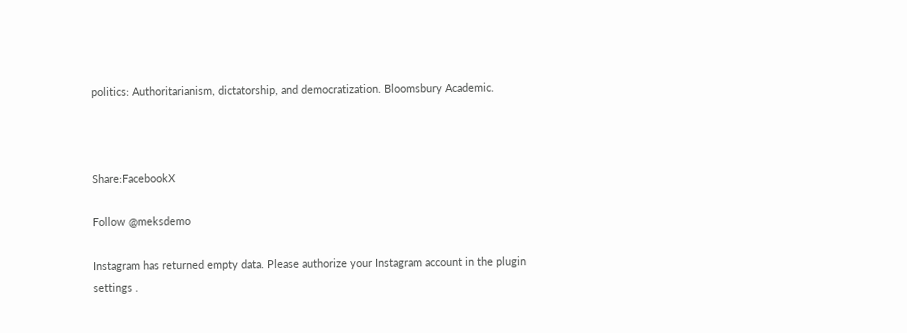politics: Authoritarianism, dictatorship, and democratization. Bloomsbury Academic.



Share:FacebookX

Follow @meksdemo

Instagram has returned empty data. Please authorize your Instagram account in the plugin settings .